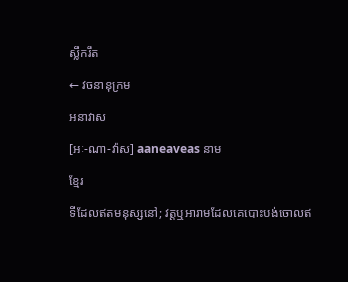ស្លឹករឹត

← វចនានុក្រម

អនាវាស

[អៈ-ណា-វ៉ាស] aaneaveas នាម

ខ្មែរ

ទីដែលឥតមនុស្សនៅ; វត្តឬអារាមដែលគេបោះបង់ចោលឥ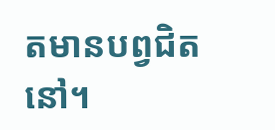តមានបព្វជិតនៅ។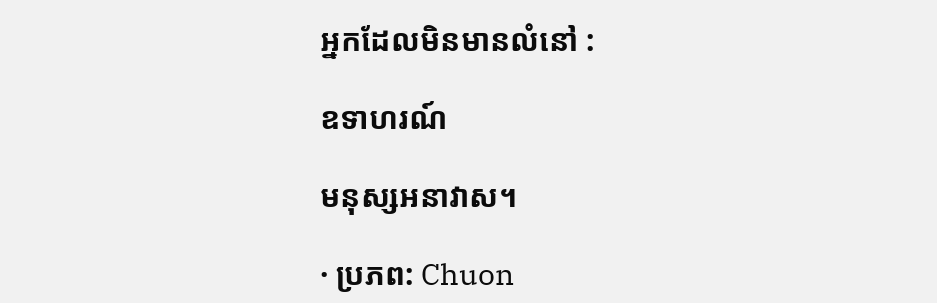អ្នកដែលមិនមានលំនៅ :

ឧទាហរណ៍

មនុស្សអនាវាស។

· ប្រភព: Chuon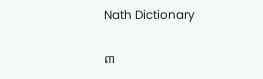Nath Dictionary

ពា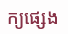ក្យផ្សេង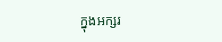ក្នុងអក្សរ